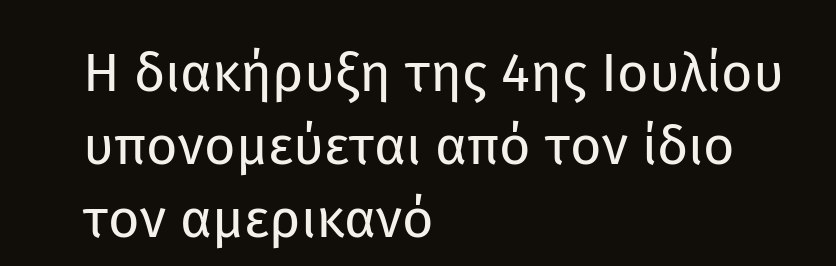Η διακήρυξη της 4ης Ιουλίου υπονομεύεται από τον ίδιο τον αμερικανό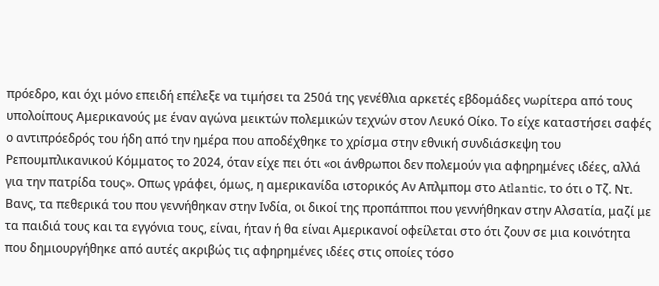πρόεδρο, και όχι μόνο επειδή επέλεξε να τιμήσει τα 250ά της γενέθλια αρκετές εβδομάδες νωρίτερα από τους υπολοίπους Αμερικανούς με έναν αγώνα μεικτών πολεμικών τεχνών στον Λευκό Οίκο. Το είχε καταστήσει σαφές ο αντιπρόεδρός του ήδη από την ημέρα που αποδέχθηκε το χρίσμα στην εθνική συνδιάσκεψη του Ρεπουμπλικανικού Κόμματος το 2024, όταν είχε πει ότι «οι άνθρωποι δεν πολεμούν για αφηρημένες ιδέες, αλλά για την πατρίδα τους». Οπως γράφει, όμως, η αμερικανίδα ιστορικός Αν Απλμπομ στο Atlantic, το ότι ο Τζ. Ντ. Βανς, τα πεθερικά του που γεννήθηκαν στην Ινδία, οι δικοί της προπάπποι που γεννήθηκαν στην Αλσατία, μαζί με τα παιδιά τους και τα εγγόνια τους, είναι, ήταν ή θα είναι Αμερικανοί οφείλεται στο ότι ζουν σε μια κοινότητα που δημιουργήθηκε από αυτές ακριβώς τις αφηρημένες ιδέες στις οποίες τόσο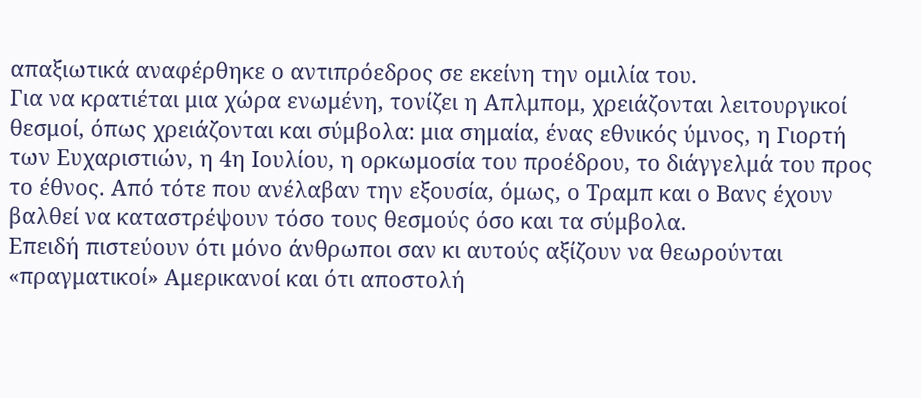απαξιωτικά αναφέρθηκε ο αντιπρόεδρος σε εκείνη την ομιλία του.
Για να κρατιέται μια χώρα ενωμένη, τονίζει η Απλμπομ, χρειάζονται λειτουργικοί θεσμοί, όπως χρειάζονται και σύμβολα: μια σημαία, ένας εθνικός ύμνος, η Γιορτή των Ευχαριστιών, η 4η Ιουλίου, η ορκωμοσία του προέδρου, το διάγγελμά του προς το έθνος. Από τότε που ανέλαβαν την εξουσία, όμως, ο Τραμπ και ο Βανς έχουν βαλθεί να καταστρέψουν τόσο τους θεσμούς όσο και τα σύμβολα.
Επειδή πιστεύουν ότι μόνο άνθρωποι σαν κι αυτούς αξίζουν να θεωρούνται «πραγματικοί» Αμερικανοί και ότι αποστολή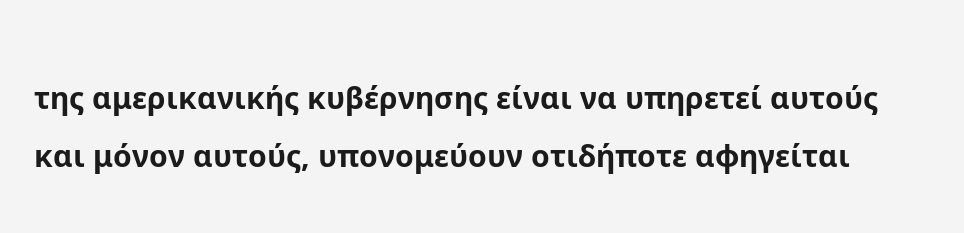της αμερικανικής κυβέρνησης είναι να υπηρετεί αυτούς και μόνον αυτούς, υπονομεύουν οτιδήποτε αφηγείται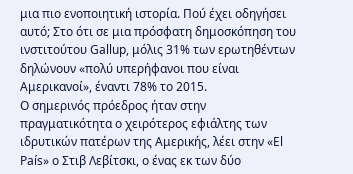μια πιο ενοποιητική ιστορία. Πού έχει οδηγήσει αυτό; Στο ότι σε μια πρόσφατη δημοσκόπηση του ινστιτούτου Gallup, μόλις 31% των ερωτηθέντων δηλώνουν «πολύ υπερήφανοι που είναι Αμερικανοί», έναντι 78% το 2015.
Ο σημερινός πρόεδρος ήταν στην πραγματικότητα ο χειρότερος εφιάλτης των ιδρυτικών πατέρων της Αμερικής, λέει στην «El País» ο Στιβ Λεβίτσκι, ο ένας εκ των δύο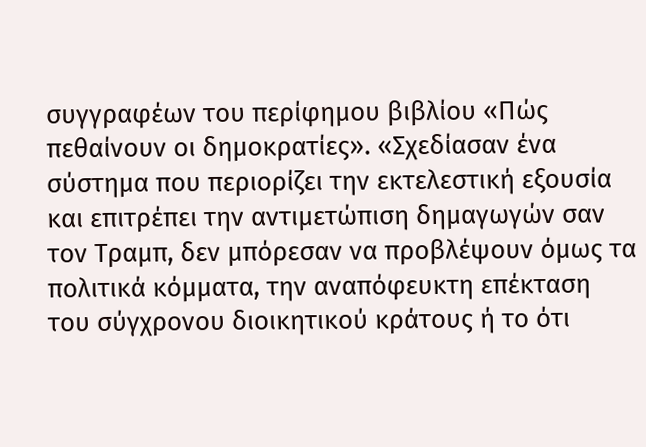συγγραφέων του περίφημου βιβλίου «Πώς πεθαίνουν οι δημοκρατίες». «Σχεδίασαν ένα σύστημα που περιορίζει την εκτελεστική εξουσία και επιτρέπει την αντιμετώπιση δημαγωγών σαν τον Τραμπ, δεν μπόρεσαν να προβλέψουν όμως τα πολιτικά κόμματα, την αναπόφευκτη επέκταση του σύγχρονου διοικητικού κράτους ή το ότι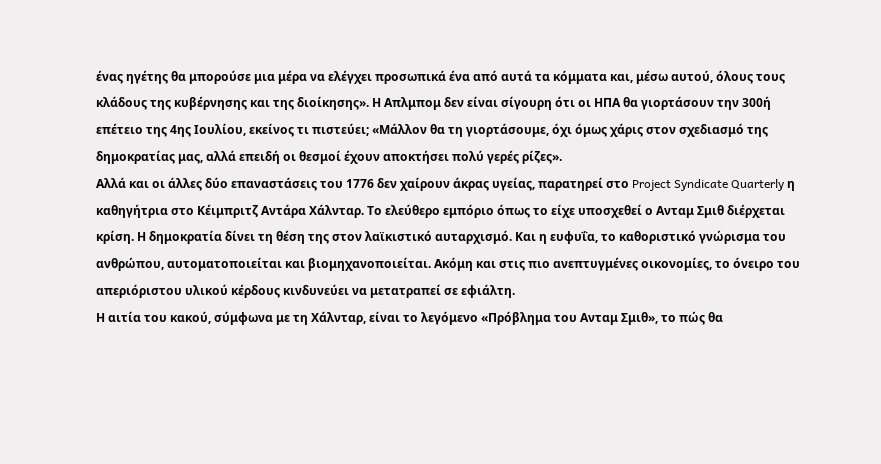ένας ηγέτης θα μπορούσε μια μέρα να ελέγχει προσωπικά ένα από αυτά τα κόμματα και, μέσω αυτού, όλους τους κλάδους της κυβέρνησης και της διοίκησης». Η Απλμπομ δεν είναι σίγουρη ότι οι ΗΠΑ θα γιορτάσουν την 300ή επέτειο της 4ης Ιουλίου, εκείνος τι πιστεύει; «Μάλλον θα τη γιορτάσουμε, όχι όμως χάρις στον σχεδιασμό της δημοκρατίας μας, αλλά επειδή οι θεσμοί έχουν αποκτήσει πολύ γερές ρίζες».
Αλλά και οι άλλες δύο επαναστάσεις του 1776 δεν χαίρουν άκρας υγείας, παρατηρεί στο Project Syndicate Quarterly η καθηγήτρια στο Κέιμπριτζ Αντάρα Χάλνταρ. Το ελεύθερο εμπόριο όπως το είχε υποσχεθεί ο Ανταμ Σμιθ διέρχεται κρίση. Η δημοκρατία δίνει τη θέση της στον λαϊκιστικό αυταρχισμό. Και η ευφυΐα, το καθοριστικό γνώρισμα του ανθρώπου, αυτοματοποιείται και βιομηχανοποιείται. Ακόμη και στις πιο ανεπτυγμένες οικονομίες, το όνειρο του απεριόριστου υλικού κέρδους κινδυνεύει να μετατραπεί σε εφιάλτη.
Η αιτία του κακού, σύμφωνα με τη Χάλνταρ, είναι το λεγόμενο «Πρόβλημα του Ανταμ Σμιθ», το πώς θα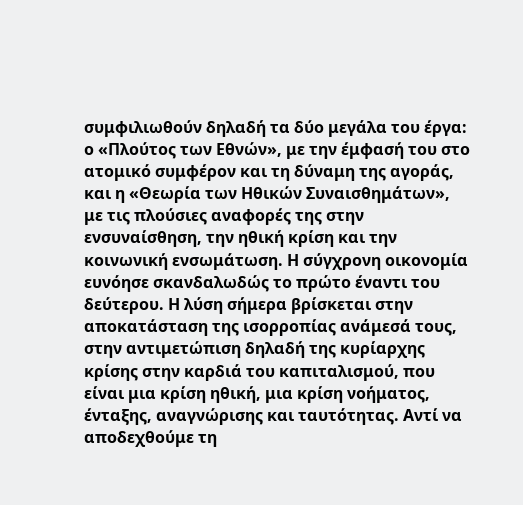συμφιλιωθούν δηλαδή τα δύο μεγάλα του έργα: ο «Πλούτος των Εθνών», με την έμφασή του στο ατομικό συμφέρον και τη δύναμη της αγοράς, και η «Θεωρία των Ηθικών Συναισθημάτων», με τις πλούσιες αναφορές της στην ενσυναίσθηση, την ηθική κρίση και την κοινωνική ενσωμάτωση. Η σύγχρονη οικονομία ευνόησε σκανδαλωδώς το πρώτο έναντι του δεύτερου. Η λύση σήμερα βρίσκεται στην αποκατάσταση της ισορροπίας ανάμεσά τους, στην αντιμετώπιση δηλαδή της κυρίαρχης κρίσης στην καρδιά του καπιταλισμού, που είναι μια κρίση ηθική, μια κρίση νοήματος, ένταξης, αναγνώρισης και ταυτότητας. Αντί να αποδεχθούμε τη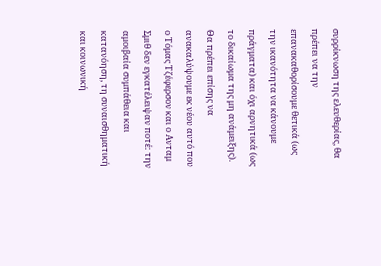συρρίκνωση της ελευθερίας, θα πρέπει να την επανακαθορίσουμε θετικά (ως την ικανότητα να κάνουμε πράγματα) και όχι αρνητικά (ως το δικαίωμα της μη ανάμειξης). Θα πρέπει επίσης να ανακαλύψουμε εκ νέου αυτό που ο Τόμας Τζέφερσον και ο Ανταμ Σμιθ δεν εγκατέλειψαν ποτέ: την αμοιβαία συμπάθεια και κατανόηση, τη συναισθηματική και κοινωνική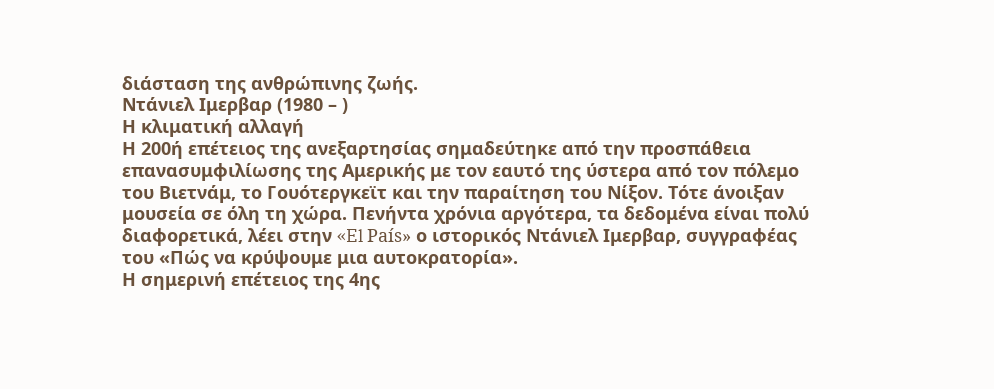διάσταση της ανθρώπινης ζωής.
Ντάνιελ Ιμερβαρ (1980 – )
Η κλιματική αλλαγή
Η 200ή επέτειος της ανεξαρτησίας σημαδεύτηκε από την προσπάθεια επανασυμφιλίωσης της Αμερικής με τον εαυτό της ύστερα από τον πόλεμο του Βιετνάμ, το Γουότεργκεϊτ και την παραίτηση του Νίξον. Τότε άνοιξαν μουσεία σε όλη τη χώρα. Πενήντα χρόνια αργότερα, τα δεδομένα είναι πολύ διαφορετικά, λέει στην «El País» ο ιστορικός Ντάνιελ Ιμερβαρ, συγγραφέας του «Πώς να κρύψουμε μια αυτοκρατορία».
Η σημερινή επέτειος της 4ης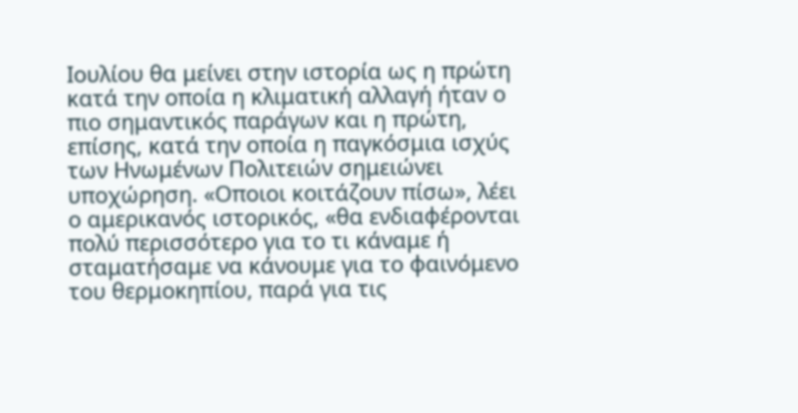Ιουλίου θα μείνει στην ιστορία ως η πρώτη κατά την οποία η κλιματική αλλαγή ήταν ο πιο σημαντικός παράγων και η πρώτη, επίσης, κατά την οποία η παγκόσμια ισχύς των Ηνωμένων Πολιτειών σημειώνει υποχώρηση. «Οποιοι κοιτάζουν πίσω», λέει ο αμερικανός ιστορικός, «θα ενδιαφέρονται πολύ περισσότερο για το τι κάναμε ή σταματήσαμε να κάνουμε για το φαινόμενο του θερμοκηπίου, παρά για τις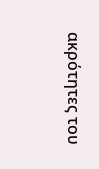ακρότητες του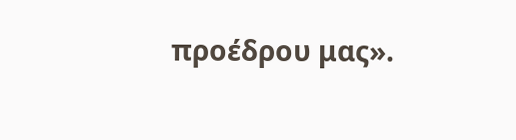προέδρου μας».